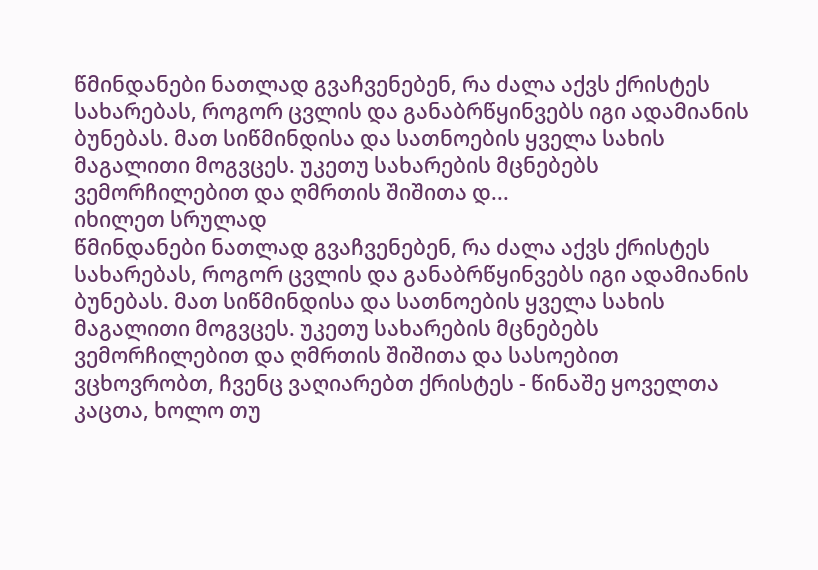წმინდანები ნათლად გვაჩვენებენ, რა ძალა აქვს ქრისტეს სახარებას, როგორ ცვლის და განაბრწყინვებს იგი ადამიანის ბუნებას. მათ სიწმინდისა და სათნოების ყველა სახის მაგალითი მოგვცეს. უკეთუ სახარების მცნებებს ვემორჩილებით და ღმრთის შიშითა დ...
იხილეთ სრულად
წმინდანები ნათლად გვაჩვენებენ, რა ძალა აქვს ქრისტეს სახარებას, როგორ ცვლის და განაბრწყინვებს იგი ადამიანის ბუნებას. მათ სიწმინდისა და სათნოების ყველა სახის მაგალითი მოგვცეს. უკეთუ სახარების მცნებებს ვემორჩილებით და ღმრთის შიშითა და სასოებით ვცხოვრობთ, ჩვენც ვაღიარებთ ქრისტეს - წინაშე ყოველთა კაცთა, ხოლო თუ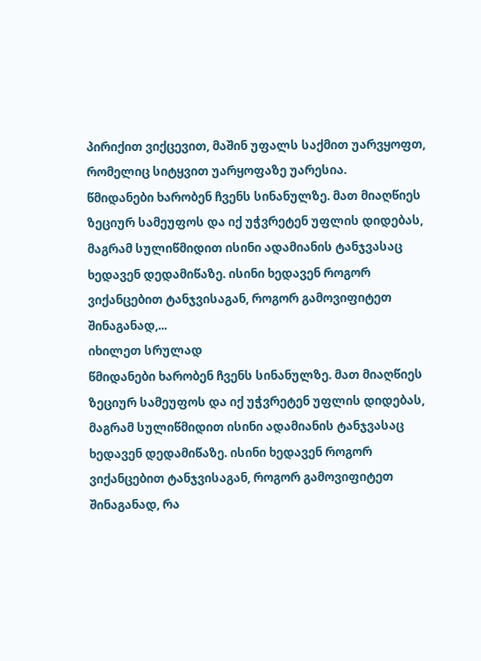პირიქით ვიქცევით, მაშინ უფალს საქმით უარვყოფთ, რომელიც სიტყვით უარყოფაზე უარესია.
წმიდანები ხარობენ ჩვენს სინანულზე. მათ მიაღწიეს ზეციურ სამეუფოს და იქ უჭვრეტენ უფლის დიდებას, მაგრამ სულიწმიდით ისინი ადამიანის ტანჯვასაც ხედავენ დედამიწაზე. ისინი ხედავენ როგორ ვიქანცებით ტანჯვისაგან, როგორ გამოვიფიტეთ შინაგანად,...
იხილეთ სრულად
წმიდანები ხარობენ ჩვენს სინანულზე. მათ მიაღწიეს ზეციურ სამეუფოს და იქ უჭვრეტენ უფლის დიდებას, მაგრამ სულიწმიდით ისინი ადამიანის ტანჯვასაც ხედავენ დედამიწაზე. ისინი ხედავენ როგორ ვიქანცებით ტანჯვისაგან, როგორ გამოვიფიტეთ შინაგანად, რა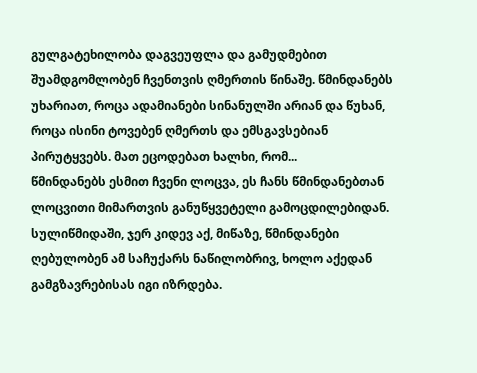გულგატეხილობა დაგვეუფლა და გამუდმებით შუამდგომლობენ ჩვენთვის ღმერთის წინაშე. წმინდანებს უხარიათ, როცა ადამიანები სინანულში არიან და წუხან, როცა ისინი ტოვებენ ღმერთს და ემსგავსებიან პირუტყვებს. მათ ეცოდებათ ხალხი, რომ...
წმინდანებს ესმით ჩვენი ლოცვა, ეს ჩანს წმინდანებთან ლოცვითი მიმართვის განუწყვეტელი გამოცდილებიდან. სულიწმიდაში, ჯერ კიდევ აქ, მიწაზე, წმინდანები ღებულობენ ამ საჩუქარს ნაწილობრივ, ხოლო აქედან გამგზავრებისას იგი იზრდება.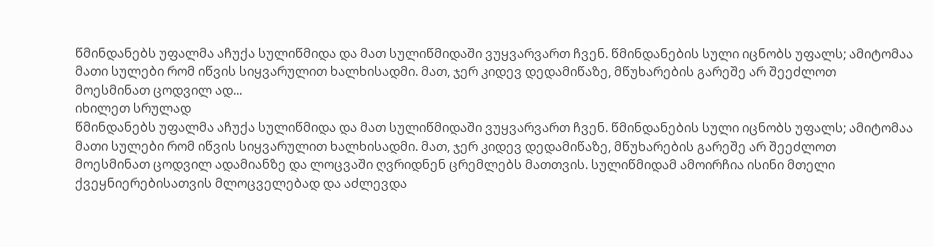წმინდანებს უფალმა აჩუქა სულიწმიდა და მათ სულიწმიდაში ვუყვარვართ ჩვენ. წმინდანების სული იცნობს უფალს; ამიტომაა მათი სულები რომ იწვის სიყვარულით ხალხისადმი. მათ, ჯერ კიდევ დედამიწაზე, მწუხარების გარეშე არ შეეძლოთ მოესმინათ ცოდვილ ად...
იხილეთ სრულად
წმინდანებს უფალმა აჩუქა სულიწმიდა და მათ სულიწმიდაში ვუყვარვართ ჩვენ. წმინდანების სული იცნობს უფალს; ამიტომაა მათი სულები რომ იწვის სიყვარულით ხალხისადმი. მათ, ჯერ კიდევ დედამიწაზე, მწუხარების გარეშე არ შეეძლოთ მოესმინათ ცოდვილ ადამიანზე და ლოცვაში ღვრიდნენ ცრემლებს მათთვის. სულიწმიდამ ამოირჩია ისინი მთელი ქვეყნიერებისათვის მლოცველებად და აძლევდა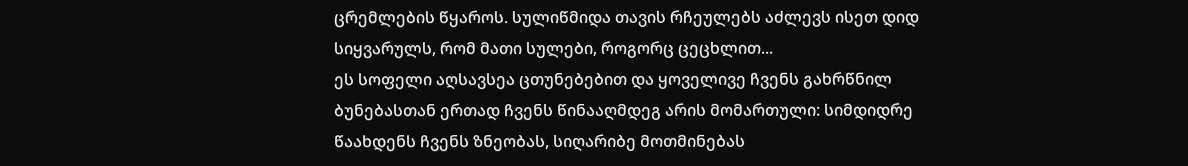ცრემლების წყაროს. სულიწმიდა თავის რჩეულებს აძლევს ისეთ დიდ სიყვარულს, რომ მათი სულები, როგორც ცეცხლით...
ეს სოფელი აღსავსეა ცთუნებებით და ყოველივე ჩვენს გახრწნილ ბუნებასთან ერთად ჩვენს წინააღმდეგ არის მომართული: სიმდიდრე წაახდენს ჩვენს ზნეობას, სიღარიბე მოთმინებას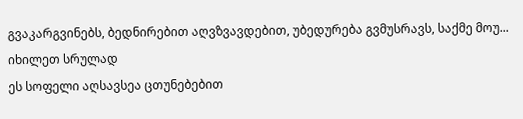გვაკარგვინებს, ბედნირებით აღვზვავდებით, უბედურება გვმუსრავს, საქმე მოუ...
იხილეთ სრულად
ეს სოფელი აღსავსეა ცთუნებებით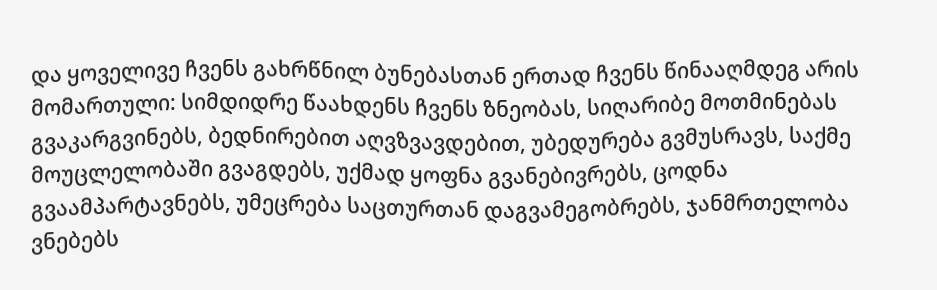და ყოველივე ჩვენს გახრწნილ ბუნებასთან ერთად ჩვენს წინააღმდეგ არის მომართული: სიმდიდრე წაახდენს ჩვენს ზნეობას, სიღარიბე მოთმინებას გვაკარგვინებს, ბედნირებით აღვზვავდებით, უბედურება გვმუსრავს, საქმე მოუცლელობაში გვაგდებს, უქმად ყოფნა გვანებივრებს, ცოდნა გვაამპარტავნებს, უმეცრება საცთურთან დაგვამეგობრებს, ჯანმრთელობა ვნებებს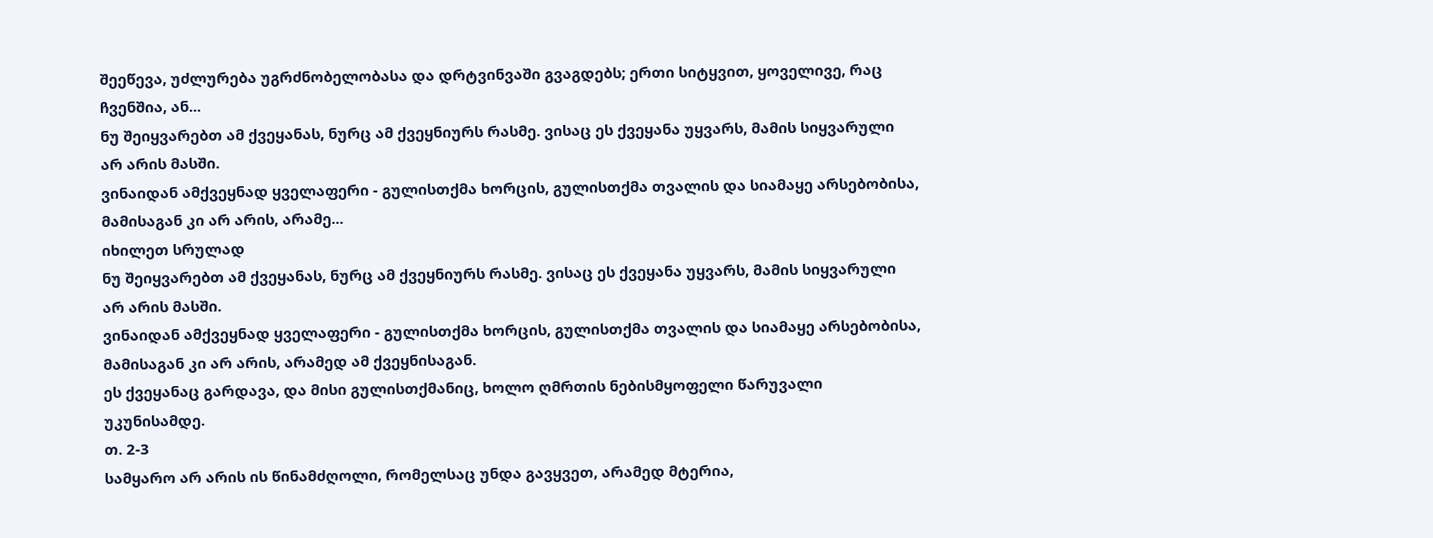შეეწევა, უძლურება უგრძნობელობასა და დრტვინვაში გვაგდებს; ერთი სიტყვით, ყოველივე, რაც ჩვენშია, ან...
ნუ შეიყვარებთ ამ ქვეყანას, ნურც ამ ქვეყნიურს რასმე. ვისაც ეს ქვეყანა უყვარს, მამის სიყვარული არ არის მასში.
ვინაიდან ამქვეყნად ყველაფერი - გულისთქმა ხორცის, გულისთქმა თვალის და სიამაყე არსებობისა, მამისაგან კი არ არის, არამე...
იხილეთ სრულად
ნუ შეიყვარებთ ამ ქვეყანას, ნურც ამ ქვეყნიურს რასმე. ვისაც ეს ქვეყანა უყვარს, მამის სიყვარული არ არის მასში.
ვინაიდან ამქვეყნად ყველაფერი - გულისთქმა ხორცის, გულისთქმა თვალის და სიამაყე არსებობისა, მამისაგან კი არ არის, არამედ ამ ქვეყნისაგან.
ეს ქვეყანაც გარდავა, და მისი გულისთქმანიც, ხოლო ღმრთის ნებისმყოფელი წარუვალი უკუნისამდე.
თ. 2-3
სამყარო არ არის ის წინამძღოლი, რომელსაც უნდა გავყვეთ, არამედ მტერია,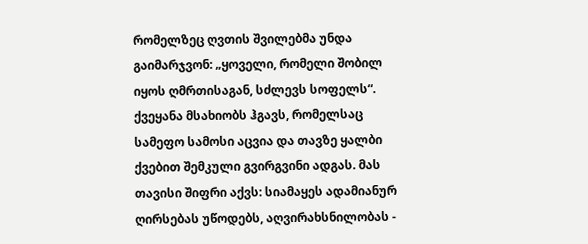რომელზეც ღვთის შვილებმა უნდა გაიმარჯვონ: „ყოველი, რომელი შობილ იყოს ღმრთისაგან, სძლევს სოფელს“.
ქვეყანა მსახიობს ჰგავს, რომელსაც სამეფო სამოსი აცვია და თავზე ყალბი ქვებით შემკული გვირგვინი ადგას. მას თავისი შიფრი აქვს: სიამაყეს ადამიანურ ღირსებას უწოდებს, აღვირახსნილობას -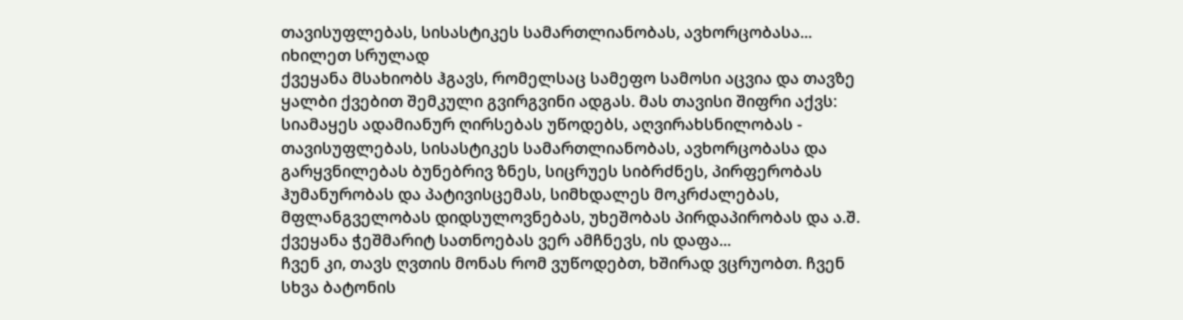თავისუფლებას, სისასტიკეს სამართლიანობას, ავხორცობასა...
იხილეთ სრულად
ქვეყანა მსახიობს ჰგავს, რომელსაც სამეფო სამოსი აცვია და თავზე ყალბი ქვებით შემკული გვირგვინი ადგას. მას თავისი შიფრი აქვს: სიამაყეს ადამიანურ ღირსებას უწოდებს, აღვირახსნილობას - თავისუფლებას, სისასტიკეს სამართლიანობას, ავხორცობასა და გარყვნილებას ბუნებრივ ზნეს, სიცრუეს სიბრძნეს, პირფერობას ჰუმანურობას და პატივისცემას, სიმხდალეს მოკრძალებას, მფლანგველობას დიდსულოვნებას, უხეშობას პირდაპირობას და ა.შ. ქვეყანა ჭეშმარიტ სათნოებას ვერ ამჩნევს, ის დაფა...
ჩვენ კი, თავს ღვთის მონას რომ ვუწოდებთ, ხშირად ვცრუობთ. ჩვენ სხვა ბატონის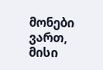მონები ვართ, მისი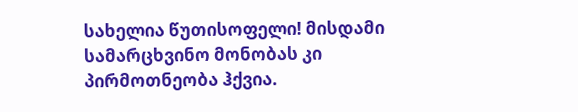სახელია წუთისოფელი! მისდამი სამარცხვინო მონობას კი პირმოთნეობა ჰქვია.